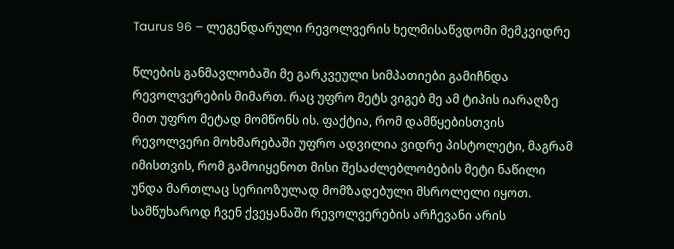Taurus 96 – ლეგენდარული რევოლვერის ხელმისაწვდომი მემკვიდრე

წლების განმავლობაში მე გარკვეული სიმპათიები გამიჩნდა რევოლვერების მიმართ. რაც უფრო მეტს ვიგებ მე ამ ტიპის იარაღზე მით უფრო მეტად მომწონს ის. ფაქტია, რომ დამწყებისთვის რევოლვერი მოხმარებაში უფრო ადვილია ვიდრე პისტოლეტი, მაგრამ იმისთვის, რომ გამოიყენოთ მისი შესაძლებლობების მეტი ნაწილი უნდა მართლაც სერიოზულად მომზადებული მსროლელი იყოთ. სამწუხაროდ ჩვენ ქვეყანაში რევოლვერების არჩევანი არის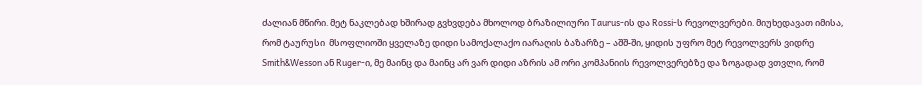ძალიან მწირი. მეტ ნაკლებად ხშირად გვხვდება მხოლოდ ბრაზილიური Taurus-ის და Rossi-ს რევოლვერები. მიუხედავათ იმისა, რომ ტაურუსი  მსოფლიოში ყველაზე დიდი სამოქალაქო იარაღის ბაზარზე – აშშ-ში, ყიდის უფრო მეტ რევოლვერს ვიდრე Smith&Wesson ან Ruger-ი, მე მაინც და მაინც არ ვარ დიდი აზრის ამ ორი კომპანიის რევოლვერებზე და ზოგადად ვთვლი, რომ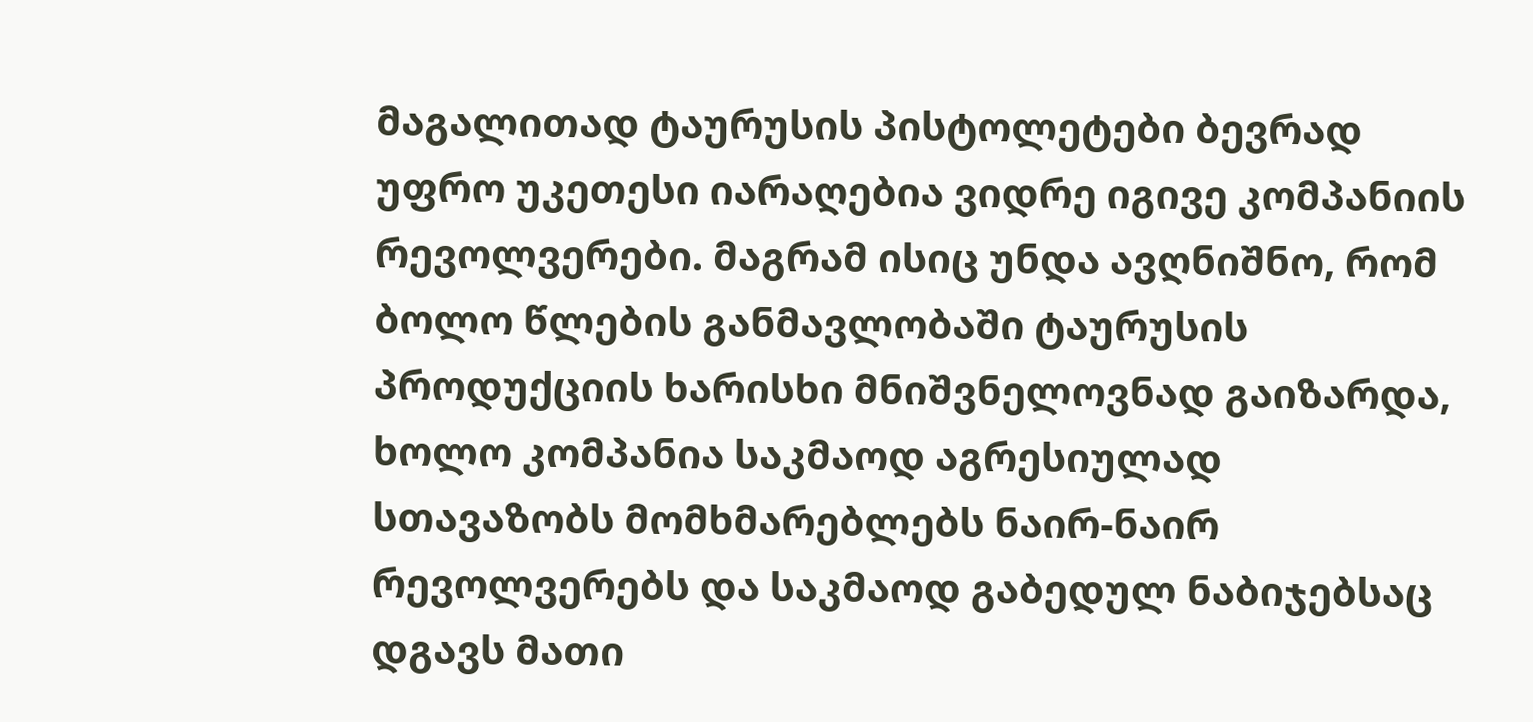მაგალითად ტაურუსის პისტოლეტები ბევრად უფრო უკეთესი იარაღებია ვიდრე იგივე კომპანიის რევოლვერები. მაგრამ ისიც უნდა ავღნიშნო, რომ ბოლო წლების განმავლობაში ტაურუსის პროდუქციის ხარისხი მნიშვნელოვნად გაიზარდა, ხოლო კომპანია საკმაოდ აგრესიულად სთავაზობს მომხმარებლებს ნაირ-ნაირ რევოლვერებს და საკმაოდ გაბედულ ნაბიჯებსაც დგავს მათი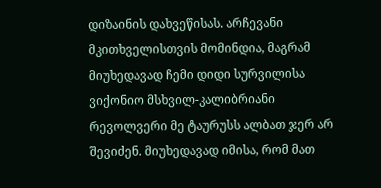დიზაინის დახვეწისას. არჩევანი მკითხველისთვის მომინდია, მაგრამ მიუხედავად ჩემი დიდი სურვილისა ვიქონიო მსხვილ-კალიბრიანი რევოლვერი მე ტაურუსს ალბათ ჯერ არ შევიძენ. მიუხედავად იმისა, რომ მათ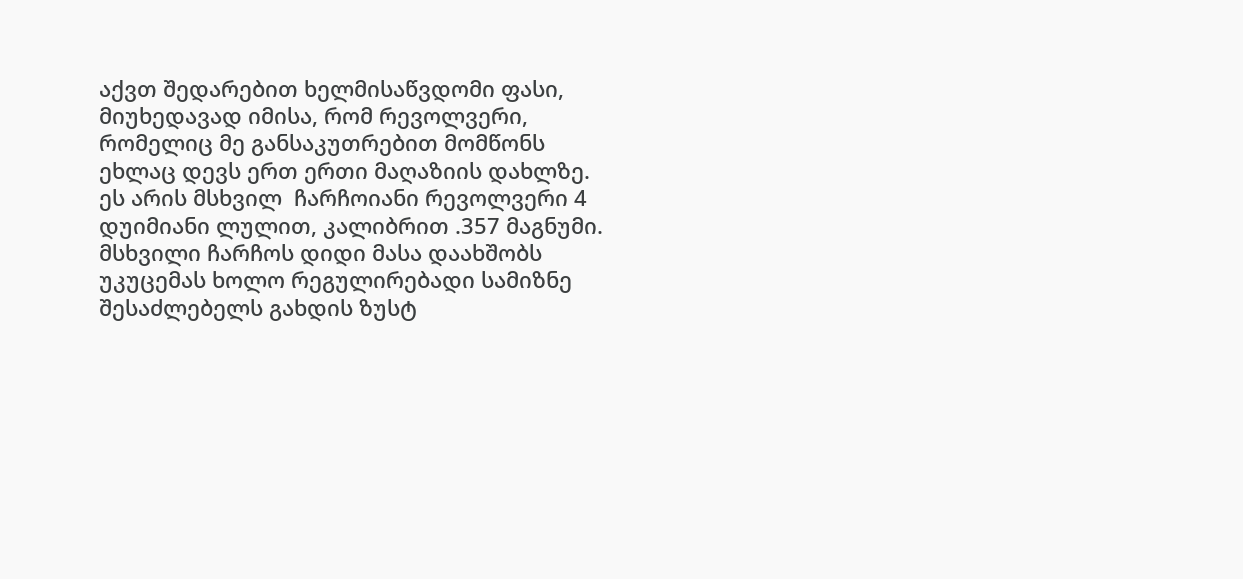აქვთ შედარებით ხელმისაწვდომი ფასი, მიუხედავად იმისა, რომ რევოლვერი, რომელიც მე განსაკუთრებით მომწონს ეხლაც დევს ერთ ერთი მაღაზიის დახლზე.  ეს არის მსხვილ  ჩარჩოიანი რევოლვერი 4 დუიმიანი ლულით, კალიბრით .357 მაგნუმი. მსხვილი ჩარჩოს დიდი მასა დაახშობს უკუცემას ხოლო რეგულირებადი სამიზნე შესაძლებელს გახდის ზუსტ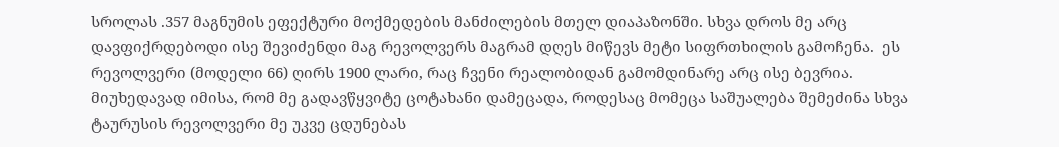სროლას .357 მაგნუმის ეფექტური მოქმედების მანძილების მთელ დიაპაზონში. სხვა დროს მე არც დავფიქრდებოდი ისე შევიძენდი მაგ რევოლვერს მაგრამ დღეს მიწევს მეტი სიფრთხილის გამოჩენა.  ეს რევოლვერი (მოდელი 66) ღირს 1900 ლარი, რაც ჩვენი რეალობიდან გამომდინარე არც ისე ბევრია. მიუხედავად იმისა, რომ მე გადავწყვიტე ცოტახანი დამეცადა, როდესაც მომეცა საშუალება შემეძინა სხვა ტაურუსის რევოლვერი მე უკვე ცდუნებას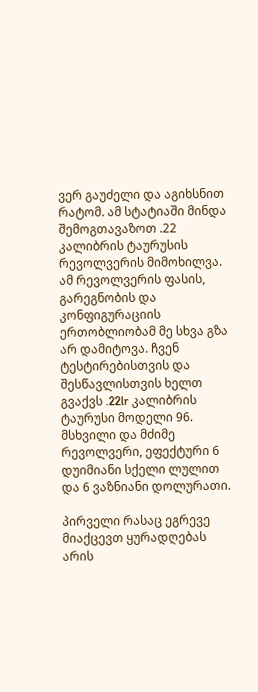ვერ გაუძელი და აგიხსნით რატომ. ამ სტატიაში მინდა შემოგთავაზოთ .22 კალიბრის ტაურუსის რევოლვერის მიმოხილვა. ამ რევოლვერის ფასის, გარეგნობის და კონფიგურაციის ერთობლიობამ მე სხვა გზა არ დამიტოვა. ჩვენ ტესტირებისთვის და შესწავლისთვის ხელთ გვაქვს .22lr კალიბრის ტაურუსი მოდელი 96. მსხვილი და მძიმე რევოლვერი, ეფექტური 6 დუიმიანი სქელი ლულით და 6 ვაზნიანი დოლურათი.

პირველი რასაც ეგრევე მიაქცევთ ყურადღებას არის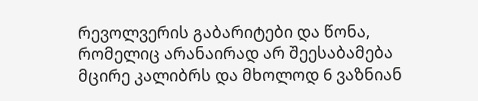რევოლვერის გაბარიტები და წონა, რომელიც არანაირად არ შეესაბამება მცირე კალიბრს და მხოლოდ 6 ვაზნიან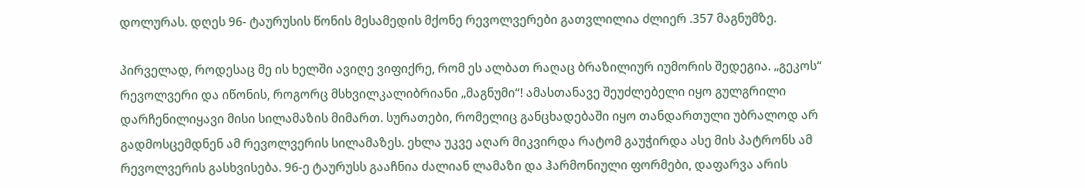დოლურას. დღეს 96- ტაურუსის წონის მესამედის მქონე რევოლვერები გათვლილია ძლიერ .357 მაგნუმზე.

პირველად, როდესაც მე ის ხელში ავიღე ვიფიქრე, რომ ეს ალბათ რაღაც ბრაზილიურ იუმორის შედეგია. „გეკოს“ რევოლვერი და იწონის, როგორც მსხვილკალიბრიანი „მაგნუმი“! ამასთანავე შეუძლებელი იყო გულგრილი დარჩენილიყავი მისი სილამაზის მიმართ. სურათები, რომელიც განცხადებაში იყო თანდართული უბრალოდ არ გადმოსცემდნენ ამ რევოლვერის სილამაზეს. ეხლა უკვე აღარ მიკვირდა რატომ გაუჭირდა ასე მის პატრონს ამ რევოლვერის გასხვისება. 96-ე ტაურუსს გააჩნია ძალიან ლამაზი და ჰარმონიული ფორმები, დაფარვა არის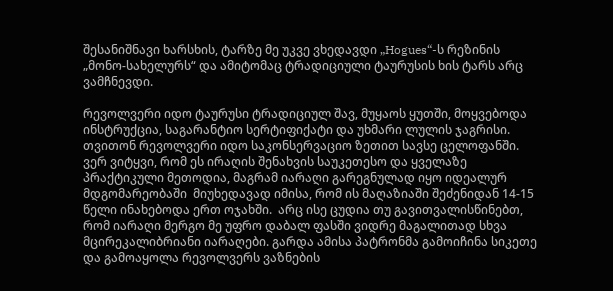შესანიშნავი ხარსხის, ტარზე მე უკვე ვხედავდი „Hogues“-ს რეზინის „მონო-სახელურს“ და ამიტომაც ტრადიციული ტაურუსის ხის ტარს არც ვამჩნევდი.

რევოლვერი იდო ტაურუსი ტრადიციულ შავ, მუყაოს ყუთში, მოყვებოდა ინსტრუქცია, საგარანტიო სერტიფიქატი და უხმარი ლულის ჯაგრისი. თვითონ რევოლვერი იდო საკონსერვაციო ზეთით სავსე ცელოფანში. ვერ ვიტყვი, რომ ეს ირაღის შენახვის საუკეთესო და ყველაზე პრაქტიკული მეთოდია, მაგრამ იარაღი გარეგნულად იყო იდეალურ მდგომარეობაში  მიუხედავად იმისა, რომ ის მაღაზიაში შეძენიდან 14-15 წელი ინახებოდა ერთ ოჯახში.  არც ისე ცუდია თუ გავითვალისწინებთ, რომ იარაღი მერგო მე უფრო დაბალ ფასში ვიდრე მაგალითად სხვა მცირეკალიბრიანი იარაღები. გარდა ამისა პატრონმა გამოიჩინა სიკეთე და გამოაყოლა რევოლვერს ვაზნების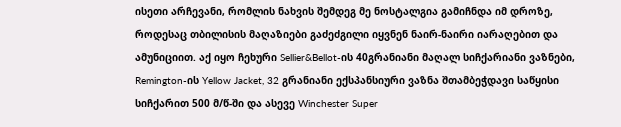ისეთი არჩევანი, რომლის ნახვის შემდეგ მე ნოსტალგია გამიჩნდა იმ დროზე, როდესაც თბილისის მაღაზიები გაძეძგილი იყვნენ ნაირ-ნაირი იარაღებით და ამუნიციით. აქ იყო ჩეხური Sellier&Bellot-ის 40გრანიანი მაღალ სიჩქარიანი ვაზნები, Remington-ის Yellow Jacket, 32 გრანიანი ექსპანსიური ვაზნა შთამბეჭდავი საწყისი სიჩქარით 500 მ/წ-ში და ასევე Winchester Super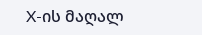X-ის მაღალ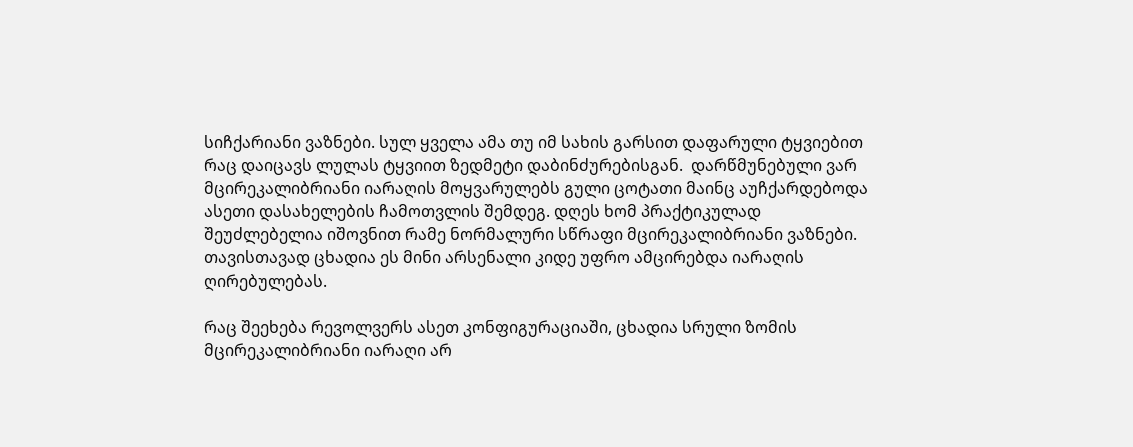სიჩქარიანი ვაზნები. სულ ყველა ამა თუ იმ სახის გარსით დაფარული ტყვიებით რაც დაიცავს ლულას ტყვიით ზედმეტი დაბინძურებისგან.  დარწმუნებული ვარ მცირეკალიბრიანი იარაღის მოყვარულებს გული ცოტათი მაინც აუჩქარდებოდა ასეთი დასახელების ჩამოთვლის შემდეგ. დღეს ხომ პრაქტიკულად შეუძლებელია იშოვნით რამე ნორმალური სწრაფი მცირეკალიბრიანი ვაზნები.  თავისთავად ცხადია ეს მინი არსენალი კიდე უფრო ამცირებდა იარაღის ღირებულებას.

რაც შეეხება რევოლვერს ასეთ კონფიგურაციაში, ცხადია სრული ზომის მცირეკალიბრიანი იარაღი არ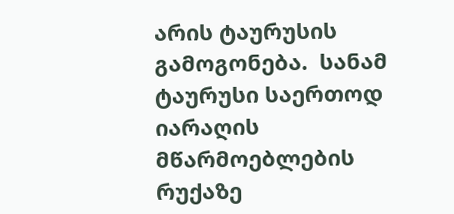არის ტაურუსის გამოგონება.  სანამ ტაურუსი საერთოდ იარაღის მწარმოებლების რუქაზე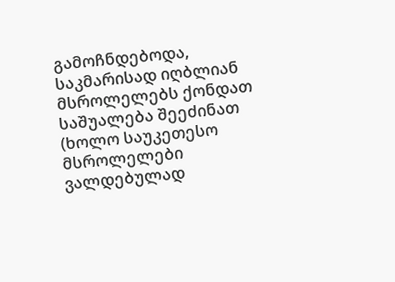გამოჩნდებოდა, საკმარისად იღბლიან მსროლელებს ქონდათ საშუალება შეეძინათ (ხოლო საუკეთესო მსროლელები ვალდებულად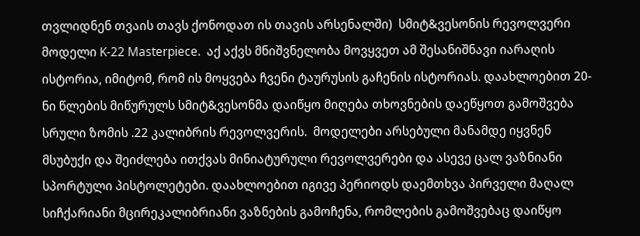თვლიდნენ თვაის თავს ქონოდათ ის თავის არსენალში)  სმიტ&ვესონის რევოლვერი მოდელი K-22 Masterpiece.  აქ აქვს მნიშვნელობა მოვყვეთ ამ შესანიშნავი იარაღის ისტორია, იმიტომ, რომ ის მოყვება ჩვენი ტაურუსის გაჩენის ისტორიას. დაახლოებით 20-ნი წლების მიწურულს სმიტ&ვესონმა დაიწყო მიღება თხოვნების დაეწყოთ გამოშვება სრული ზომის .22 კალიბრის რევოლვერის.  მოდელები არსებული მანამდე იყვნენ მსუბუქი და შეიძლება ითქვას მინიატურული რევოლვერები და ასევე ცალ ვაზნიანი სპორტული პისტოლეტები. დაახლოებით იგივე პერიოდს დაემთხვა პირველი მაღალ სიჩქარიანი მცირეკალიბრიანი ვაზნების გამოჩენა, რომლების გამოშვებაც დაიწყო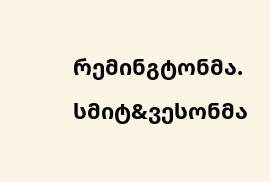რემინგტონმა. სმიტ&ვესონმა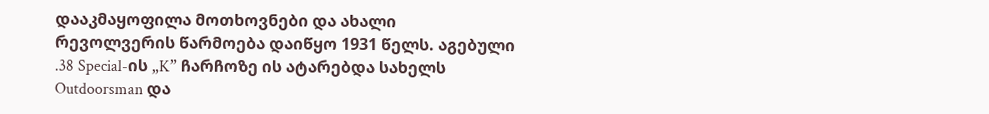დააკმაყოფილა მოთხოვნები და ახალი რევოლვერის წარმოება დაიწყო 1931 წელს. აგებული .38 Special-ის „K” ჩარჩოზე ის ატარებდა სახელს Outdoorsman და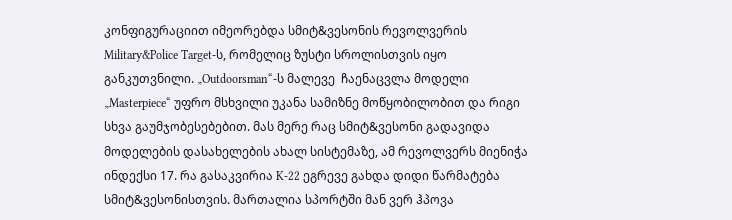კონფიგურაციით იმეორებდა სმიტ&ვესონის რევოლვერის Military&Police Target-ს, რომელიც ზუსტი სროლისთვის იყო განკუთვნილი. „Outdoorsman“-ს მალევე  ჩაენაცვლა მოდელი „Masterpiece“ უფრო მსხვილი უკანა სამიზნე მოწყობილობით და რიგი სხვა გაუმჯობესებებით. მას მერე რაც სმიტ&ვესონი გადავიდა მოდელების დასახელების ახალ სისტემაზე, ამ რევოლვერს მიენიჭა ინდექსი 17. რა გასაკვირია K-22 ეგრევე გახდა დიდი წარმატება სმიტ&ვესონისთვის. მართალია სპორტში მან ვერ ჰპოვა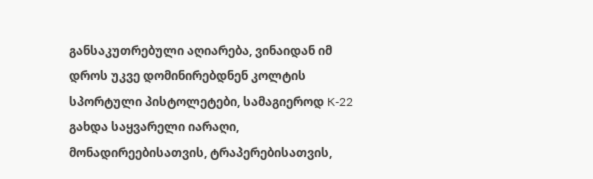განსაკუთრებული აღიარება, ვინაიდან იმ დროს უკვე დომინირებდნენ კოლტის სპორტული პისტოლეტები, სამაგიეროდ K-22 გახდა საყვარელი იარაღი, მონადირეებისათვის, ტრაპერებისათვის,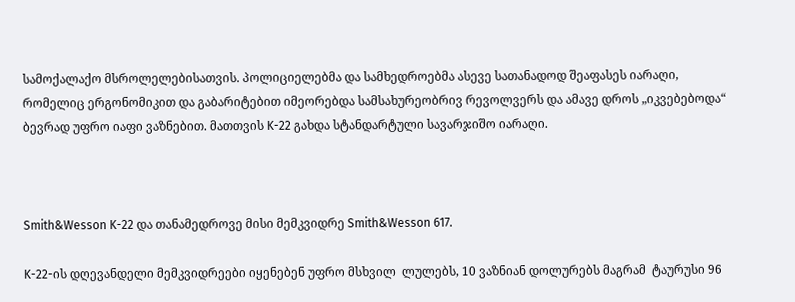სამოქალაქო მსროლელებისათვის. პოლიციელებმა და სამხედროებმა ასევე სათანადოდ შეაფასეს იარაღი, რომელიც ერგონომიკით და გაბარიტებით იმეორებდა სამსახურეობრივ რევოლვერს და ამავე დროს „იკვებებოდა“ ბევრად უფრო იაფი ვაზნებით. მათთვის K-22 გახდა სტანდარტული სავარჯიშო იარაღი.



Smith&Wesson K-22 და თანამედროვე მისი მემკვიდრე Smith&Wesson 617.

K-22-ის დღევანდელი მემკვიდრეები იყენებენ უფრო მსხვილ  ლულებს, 10 ვაზნიან დოლურებს მაგრამ  ტაურუსი 96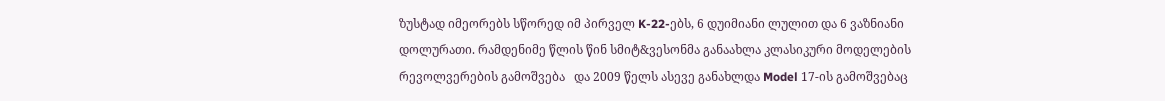ზუსტად იმეორებს სწორედ იმ პირველ K-22-ებს, 6 დუიმიანი ლულით და 6 ვაზნიანი დოლურათი. რამდენიმე წლის წინ სმიტ&ვესონმა განაახლა კლასიკური მოდელების რევოლვერების გამოშვება   და 2009 წელს ასევე განახლდა Model 17-ის გამოშვებაც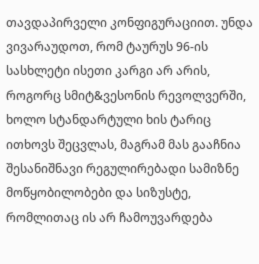თავდაპირველი კონფიგურაციით. უნდა ვივარაუდოთ, რომ ტაურუს 96-ის სასხლეტი ისეთი კარგი არ არის, როგორც სმიტ&ვესონის რევოლვერში, ხოლო სტანდარტული ხის ტარიც ითხოვს შეცვლას, მაგრამ მას გააჩნია შესანიშნავი რეგულირებადი სამიზნე მოწყობილობები და სიზუსტე, რომლითაც ის არ ჩამოუვარდება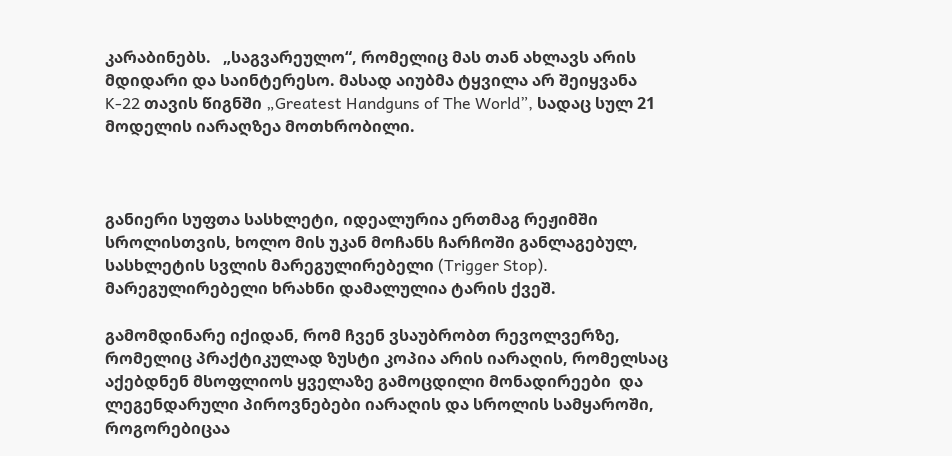კარაბინებს.   „საგვარეულო“, რომელიც მას თან ახლავს არის მდიდარი და საინტერესო. მასად აიუბმა ტყვილა არ შეიყვანა K-22 თავის წიგნში „Greatest Handguns of The World”, სადაც სულ 21 მოდელის იარაღზეა მოთხრობილი.



განიერი სუფთა სასხლეტი, იდეალურია ერთმაგ რეჟიმში სროლისთვის, ხოლო მის უკან მოჩანს ჩარჩოში განლაგებულ, სასხლეტის სვლის მარეგულირებელი (Trigger Stop). მარეგულირებელი ხრახნი დამალულია ტარის ქვეშ.

გამომდინარე იქიდან, რომ ჩვენ ვსაუბრობთ რევოლვერზე, რომელიც პრაქტიკულად ზუსტი კოპია არის იარაღის, რომელსაც აქებდნენ მსოფლიოს ყველაზე გამოცდილი მონადირეები  და ლეგენდარული პიროვნებები იარაღის და სროლის სამყაროში, როგორებიცაა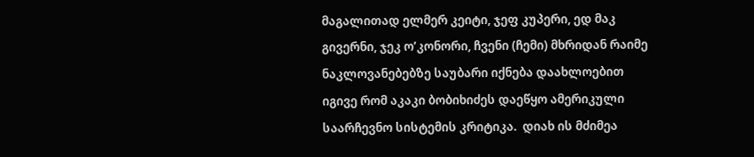მაგალითად ელმერ კეიტი, ჯეფ კუპერი, ედ მაკ გივერნი, ჯეკ ო’კონორი, ჩვენი (ჩემი) მხრიდან რაიმე ნაკლოვანებებზე საუბარი იქნება დაახლოებით იგივე რომ აკაკი ბობიხიძეს დაეწყო ამერიკული საარჩევნო სისტემის კრიტიკა.  დიახ ის მძიმეა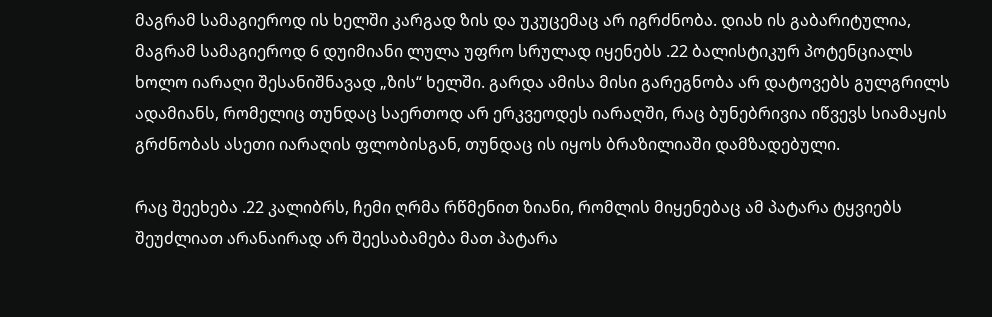მაგრამ სამაგიეროდ ის ხელში კარგად ზის და უკუცემაც არ იგრძნობა. დიახ ის გაბარიტულია, მაგრამ სამაგიეროდ 6 დუიმიანი ლულა უფრო სრულად იყენებს .22 ბალისტიკურ პოტენციალს ხოლო იარაღი შესანიშნავად „ზის“ ხელში. გარდა ამისა მისი გარეგნობა არ დატოვებს გულგრილს ადამიანს, რომელიც თუნდაც საერთოდ არ ერკვეოდეს იარაღში, რაც ბუნებრივია იწვევს სიამაყის გრძნობას ასეთი იარაღის ფლობისგან, თუნდაც ის იყოს ბრაზილიაში დამზადებული.

რაც შეეხება .22 კალიბრს, ჩემი ღრმა რწმენით ზიანი, რომლის მიყენებაც ამ პატარა ტყვიებს შეუძლიათ არანაირად არ შეესაბამება მათ პატარა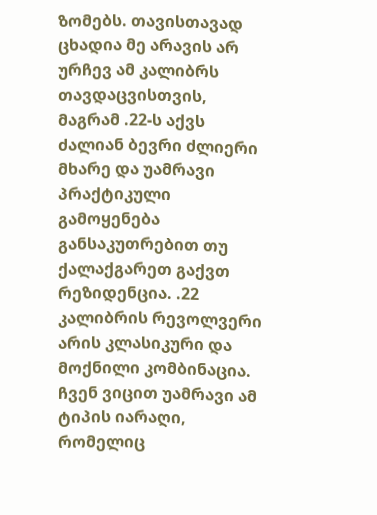ზომებს. თავისთავად ცხადია მე არავის არ ურჩევ ამ კალიბრს თავდაცვისთვის, მაგრამ .22-ს აქვს ძალიან ბევრი ძლიერი მხარე და უამრავი პრაქტიკული გამოყენება განსაკუთრებით თუ ქალაქგარეთ გაქვთ რეზიდენცია. .22 კალიბრის რევოლვერი არის კლასიკური და მოქნილი კომბინაცია. ჩვენ ვიცით უამრავი ამ ტიპის იარაღი, რომელიც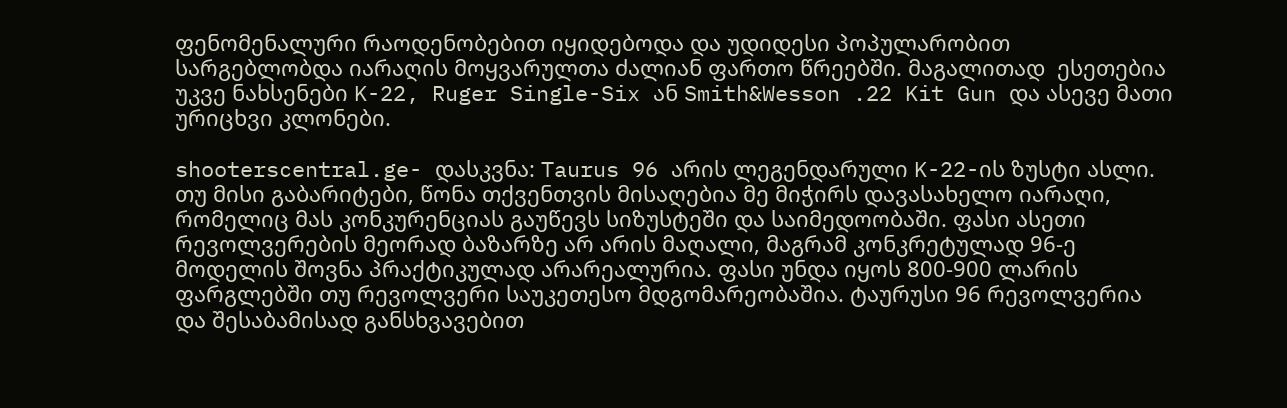ფენომენალური რაოდენობებით იყიდებოდა და უდიდესი პოპულარობით სარგებლობდა იარაღის მოყვარულთა ძალიან ფართო წრეებში. მაგალითად  ესეთებია უკვე ნახსენები K-22, Ruger Single-Six ან Smith&Wesson .22 Kit Gun და ასევე მათი ურიცხვი კლონები.

shooterscentral.ge- დასკვნა: Taurus 96 არის ლეგენდარული K-22-ის ზუსტი ასლი. თუ მისი გაბარიტები, წონა თქვენთვის მისაღებია მე მიჭირს დავასახელო იარაღი, რომელიც მას კონკურენციას გაუწევს სიზუსტეში და საიმედოობაში. ფასი ასეთი რევოლვერების მეორად ბაზარზე არ არის მაღალი, მაგრამ კონკრეტულად 96-ე მოდელის შოვნა პრაქტიკულად არარეალურია. ფასი უნდა იყოს 800-900 ლარის ფარგლებში თუ რევოლვერი საუკეთესო მდგომარეობაშია. ტაურუსი 96 რევოლვერია და შესაბამისად განსხვავებით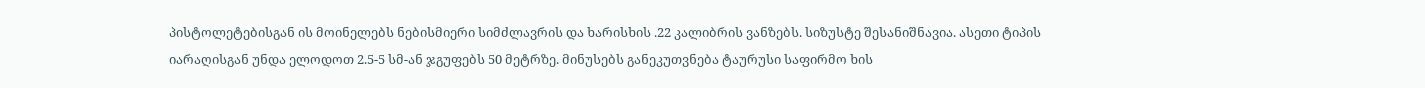პისტოლეტებისგან ის მოინელებს ნებისმიერი სიმძლავრის და ხარისხის .22 კალიბრის ვანზებს. სიზუსტე შესანიშნავია. ასეთი ტიპის იარაღისგან უნდა ელოდოთ 2.5-5 სმ-ან ჯგუფებს 50 მეტრზე. მინუსებს განეკუთვნება ტაურუსი საფირმო ხის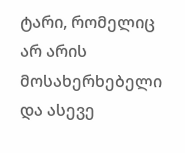ტარი, რომელიც არ არის მოსახერხებელი და ასევე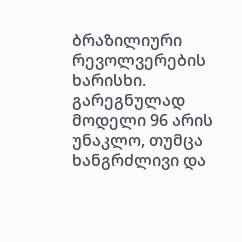ბრაზილიური რევოლვერების ხარისხი. გარეგნულად მოდელი 96 არის უნაკლო, თუმცა ხანგრძლივი და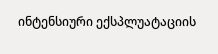ინტენსიური ექსპლუატაციის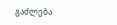გაძლება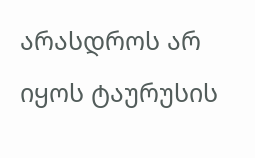არასდროს არ იყოს ტაურუსის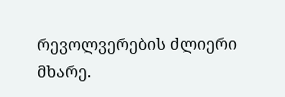რევოლვერების ძლიერი მხარე.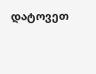დატოვეთ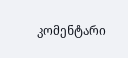კომენტარი